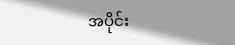အပိုင်း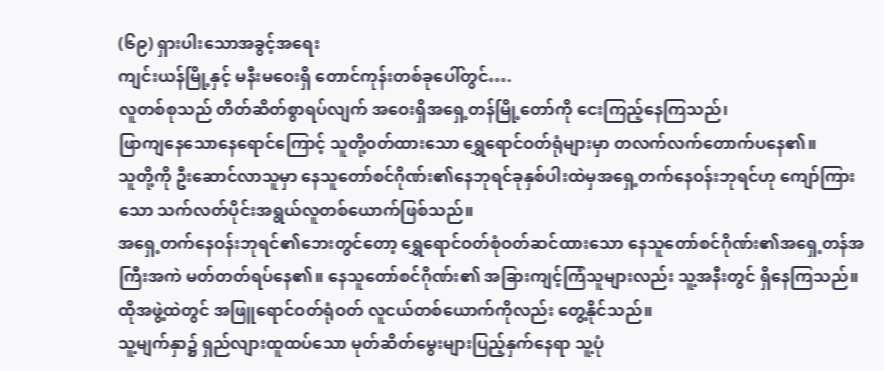(၆၉) ရှားပါးသောအခွင့်အရေး
ကျင်းယန်မြို့နှင့် မနီးမဝေးရှိ တောင်ကုန်းတစ်ခုပေါ်တွင်….
လူတစ်စုသည် တိတ်ဆိတ်စွာရပ်လျက် အဝေးရှိအရှေ့တန်မြို့တော်ကို ငေးကြည့်နေကြသည်၊
ဖြာကျနေသောနေရောင်ကြောင့် သူတို့ဝတ်ထားသော ရွှေရောင်ဝတ်ရုံများမှာ တလက်လက်တောက်ပနေ၏။
သူတို့ကို ဦးဆောင်လာသူမှာ နေသူတော်စင်ဂိုဏ်း၏နေဘုရင်ခုနှစ်ပါးထဲမှအရှေ့တက်နေဝန်းဘုရင်ဟု ကျော်ကြားသော သက်လတ်ပိုင်းအရွယ်လူတစ်ယောက်ဖြစ်သည်။
အရှေ့တက်နေဝန်းဘုရင်၏ဘေးတွင်တော့ ရွှေရောင်ဝတ်စုံဝတ်ဆင်ထားသော နေသူတော်စင်ဂိုဏ်း၏အရှေ့တန်အကြီးအကဲ မတ်တတ်ရပ်နေ၏။ နေသူတော်စင်ဂိုဏ်း၏ အခြားကျင့်ကြံသူများလည်း သူ့အနီးတွင် ရှိနေကြသည်။
ထိုအဖွဲ့ထဲတွင် အဖြူရောင်ဝတ်ရုံဝတ် လူငယ်တစ်ယောက်ကိုလည်း တွေ့နိုင်သည်။
သူ့မျက်နှာ၌ ရှည်လျားထူထပ်သော မုတ်ဆိတ်မွေးများပြည့်နှက်နေရာ သူ့ပုံ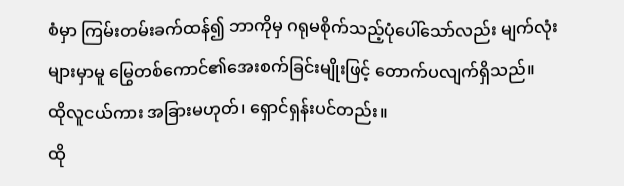စံမှာ ကြမ်းတမ်းခက်ထန်၍ ဘာကိုမှ ဂရုမစိုက်သည့်ပုံပေါ်သော်လည်း မျက်လုံးများမှာမူ မြွေတစ်ကောင်၏အေးစက်ခြင်းမျိုးဖြင့် တောက်ပလျက်ရှိသည်။
ထိုလူငယ်ကား အခြားမဟုတ်၊ ရှောင်ရှန်းပင်တည်း။
ထို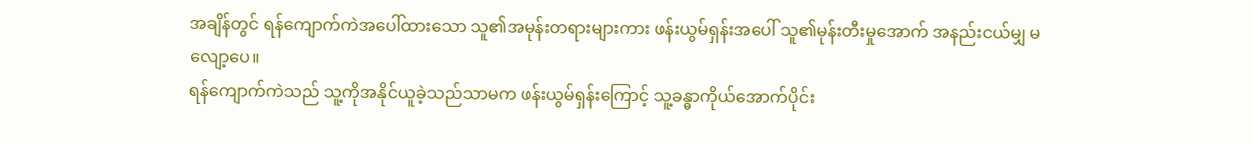အချိန်တွင် ရန်ကျောက်ကဲအပေါ်ထားသော သူ၏အမုန်းတရားများကား ဖန်းယွမ်ရှန်းအပေါ် သူ၏မုန်းတီးမှုအောက် အနည်းငယ်မျှ မလျော့ပေ။
ရန်ကျောက်ကဲသည် သူ့ကိုအနိုင်ယူခဲ့သည်သာမက ဖန်းယွမ်ရှန်းကြောင့် သူ့ခန္ဓာကိုယ်အောက်ပိုင်း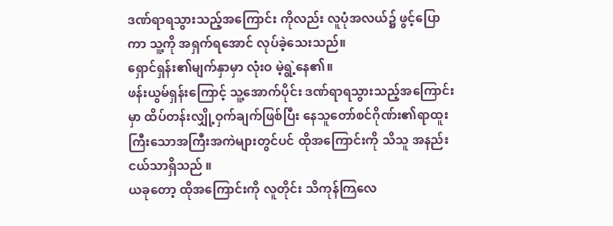ဒဏ်ရာရသွားသည့်အကြောင်း ကိုလည်း လူပုံအလယ်၌ ဖွင့်ပြောကာ သူ့ကို အရှက်ရအောင် လုပ်ခဲ့သေးသည်။
ရှောင်ရှန်း၏မျက်နှာမှာ လုံးဝ မဲ့ရွဲ့နေ၏။
ဖန်းယွမ်ရှန်းကြောင့် သူ့အောက်ပိုင်း ဒဏ်ရာရသွားသည့်အကြောင်းမှာ ထိပ်တန်းလျှို့ဝှက်ချက်ဖြစ်ပြီး နေသူတော်စင်ဂိုဏ်း၏ရာထူးကြီးသောအကြီးအကဲများတွင်ပင် ထိုအကြောင်းကို သိသူ အနည်းငယ်သာရှိသည် ။
ယခုတော့ ထိုအကြောင်းကို လူတိုင်း သိကုန်ကြလေ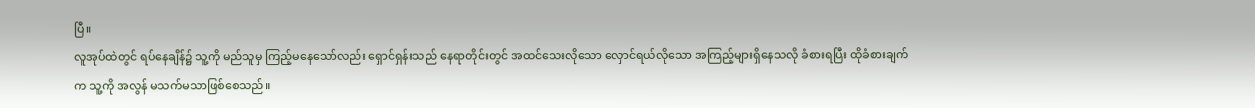ပြီ။
လူအုပ်ထဲတွင် ရပ်နေချိန်၌ သူ့ကို မည်သူမှ ကြည့်မနေသော်လည်း ရှောင်ရှန်းသည် နေရာတိုင်းတွင် အထင်သေးလိုသော လှောင်ရယ်လိုသော အကြည့်များရှိနေသလို ခံစားရပြီး ထိုခံစားချက်က သူ့ကို အလွန် မသက်မသာဖြစ်စေသည်။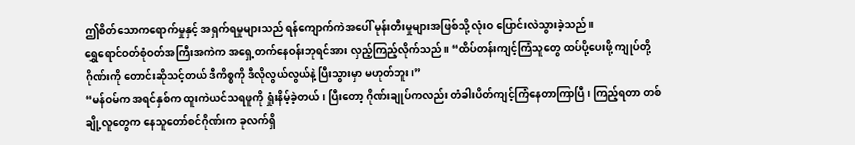ဤစိတ်သောကရောက်မှုနှင့် အရှက်ရမှုများသည် ရန်ကျောက်ကဲအပေါ် မုန်းတီးမှုများအဖြစ်သို့ လုံးဝ ပြောင်းလဲသွားခဲ့သည်။
ရွှေရောင်ဝတ်စုံဝတ်အကြီးအကဲက အရှေ့တက်နေဝန်းဘုရင်အား လှည့်ကြည့်လိုက်သည်။ “ထိပ်တန်းကျင့်ကြံသူတွေ ထပ်ပို့ပေးဖို့ ကျုပ်တို့ဂိုဏ်းကို တောင်းဆိုသင့်တယ် ဒီကိစ္စကို ဒီလိုလွယ်လွယ်နဲ့ ပြီးသွားမှာ မဟုတ်ဘူး၊”
“မန်ဝမ်က အရင်နှစ်က ထူးကဲယင်သရဖူကို ရှုံးနိမ့်ခဲ့တယ်၊ ပြီးတော့ ဂိုဏ်းချုပ်ကလည်း တံခါးပိတ်ကျင့်ကြံနေတာကြာပြီ ၊ ကြည့်ရတာ တစ်ချို့လူတွေက နေသူတော်စင်ဂိုဏ်းက ခုလက်ရှိ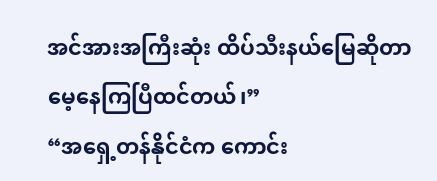အင်အားအကြီးဆုံး ထိပ်သီးနယ်မြေဆိုတာ မေ့နေကြပြီထင်တယ်၊”
“အရှေ့တန်နိုင်ငံက ကောင်း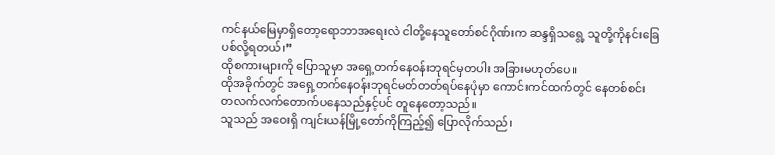ကင်နယ်မြေမှာရှိတော့ရောဘာအရေးလဲ ငါတို့နေသူတော်စင်ဂိုဏ်းက ဆန္ဒရှိသရွေ့ သူတို့ကိုနင်းခြေပစ်လို့ရတယ်၊”
ထိုစကားများကို ပြောသူမှာ အရှေ့တက်နေဝန်းဘုရင်မှတပါး အခြားမဟုတ်ပေ။
ထိုအခိုက်တွင် အရှေ့တက်နေဝန်းဘုရင်မတ်တတ်ရပ်နေပုံမှာ ကောင်းကင်ထက်တွင် နေတစ်စင်း တလက်လက်တောက်ပနေသည်နှင့်ပင် တူနေတော့သည်။
သူသည် အဝေးရှိ ကျင်းယန်မြို့တော်ကိုကြည့်၍ ပြောလိုက်သည်၊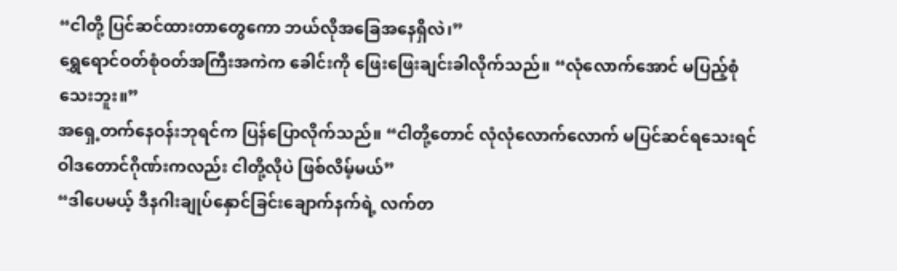“ငါတို့ ပြင်ဆင်ထားတာတွေကော ဘယ်လိုအခြေအနေရှိလဲ၊”
ရွှေရောင်ဝတ်စုံဝတ်အကြီးအကဲက ခေါင်းကို ဖြေးဖြေးချင်းခါလိုက်သည်။ “လုံလောက်အောင် မပြည့်စုံသေးဘူး။”
အရှေ့တက်နေဝန်းဘုရင်က ပြန်ပြောလိုက်သည်။ “ငါတို့တောင် လုံလုံလောက်လောက် မပြင်ဆင်ရသေးရင် ဝါဒတောင်ဂိုဏ်းကလည်း ငါတို့လိုပဲ ဖြစ်လိမ့်မယ်”
“ဒါပေမယ့် ဒီနဂါးချုပ်နှောင်ခြင်းချောက်နက်ရဲ့ လက်တ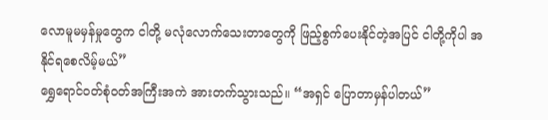လောမူမမှန်မှုတွေက ငါတို့ မလုံလောက်သေးတာတွေကို ဖြည့်စွက်ပေးနိုင်တဲ့အပြင် ငါတို့ကိုပါ အနိုင်ရစေလိမ့်မယ်”
ရွှေရောင်ဝတ်စုံဝတ်အကြီးအကဲ အားတက်သွားသည်။ “အရှင် ပြောတာမှန်ပါတယ်”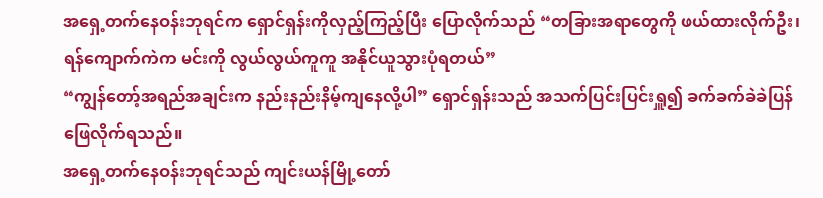အရှေ့တက်နေဝန်းဘုရင်က ရှောင်ရှန်းကိုလှည့်ကြည့်ပြီး ပြောလိုက်သည် “တခြားအရာတွေကို ဖယ်ထားလိုက်ဦး၊ ရန်ကျောက်ကဲက မင်းကို လွယ်လွယ်ကူကူ အနိုင်ယူသွားပုံရတယ်”
“ကျွန်တော့်အရည်အချင်းက နည်းနည်းနိမ့်ကျနေလို့ပါ” ရှောင်ရှန်းသည် အသက်ပြင်းပြင်းရှူ၍ ခက်ခက်ခဲခဲပြန်ဖြေလိုက်ရသည်။
အရှေ့တက်နေဝန်းဘုရင်သည် ကျင်းယန်မြို့တော်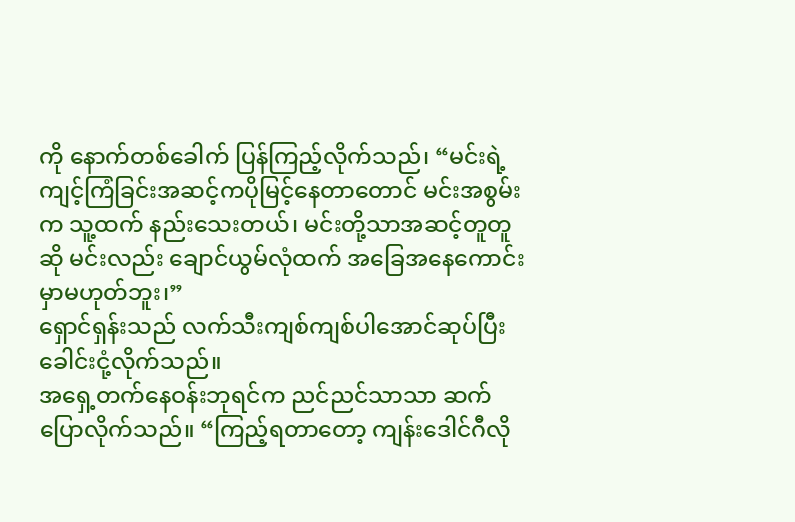ကို နောက်တစ်ခေါက် ပြန်ကြည့်လိုက်သည်၊ “မင်းရဲ့ကျင့်ကြံခြင်းအဆင့်ကပိုမြင့်နေတာတောင် မင်းအစွမ်းက သူ့ထက် နည်းသေးတယ်၊ မင်းတို့သာအဆင့်တူတူဆို မင်းလည်း ချောင်ယွမ်လုံထက် အခြေအနေကောင်းမှာမဟုတ်ဘူး၊”
ရှောင်ရှန်းသည် လက်သီးကျစ်ကျစ်ပါအောင်ဆုပ်ပြီး ခေါင်းငုံ့လိုက်သည်။
အရှေ့တက်နေဝန်းဘုရင်က ညင်ညင်သာသာ ဆက်ပြောလိုက်သည်။ “ကြည့်ရတာတော့ ကျန်းဒေါင်ဂီလို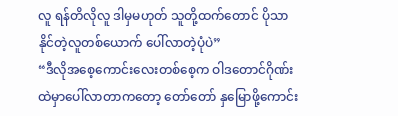လူ ရန်တိလိုလူ ဒါမှမဟုတ် သူတို့ထက်တောင် ပိုသာနိုင်တဲ့လူတစ်ယောက် ပေါ်လာတဲ့ပုံပဲ”
“ဒီလိုအစေ့ကောင်းလေးတစ်စေ့က ဝါဒတောင်ဂိုဏ်းထဲမှာပေါ်လာတာကတော့ တော်တော် နှမြောဖို့ကောင်း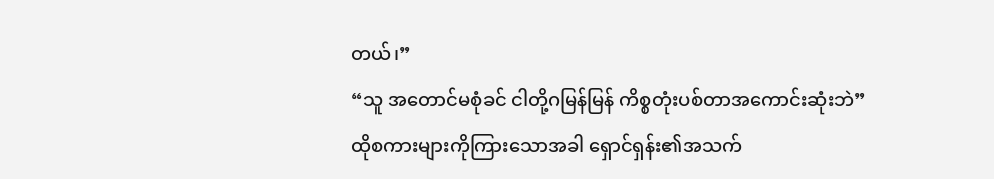တယ်၊”
“သူ အတောင်မစုံခင် ငါတို့ဂမြန်မြန် ကိစ္စတုံးပစ်တာအကောင်းဆုံးဘဲ”
ထိုစကားများကိုကြားသောအခါ ရှောင်ရှန်း၏အသက်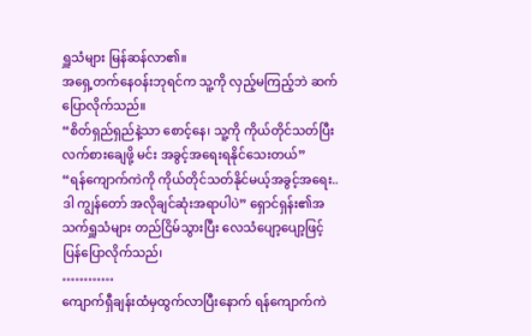ရှူသံများ မြန်ဆန်လာ၏။
အရှေ့တက်နေဝန်းဘုရင်က သူ့ကို လှည့်မကြည့်ဘဲ ဆက်ပြောလိုက်သည်။
“စိတ်ရှည်ရှည်နဲ့သာ စောင့်နေ၊ သူ့ကို ကိုယ်တိုင်သတ်ပြီး လက်စားချေဖို့ မင်း အခွင့်အရေးရနိုင်သေးတယ်”
“ရန်ကျောက်ကဲကို ကိုယ်တိုင်သတ်နိုင်မယ့်အခွင့်အရေး.. ဒါ ကျွန်တော် အလိုချင်ဆုံးအရာပါပဲ” ရှောင်ရှန်း၏အသက်ရှူသံများ တည်ငြိမ်သွားပြီး လေသံပျော့ပျော့ဖြင့် ပြန်ပြောလိုက်သည်၊
…………
ကျောက်ရှီချန်းထံမှထွက်လာပြီးနောက် ရန်ကျောက်ကဲ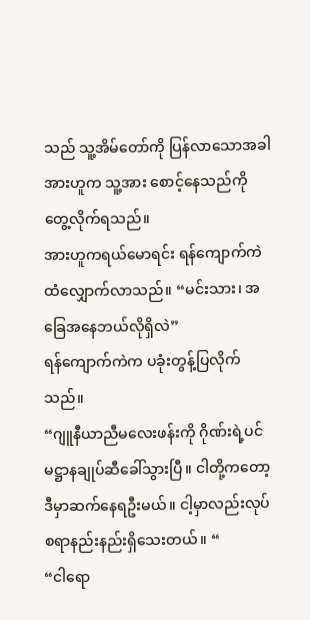သည် သူ့အိမ်တော်ကို ပြန်လာသောအခါ အားဟူက သူ့အား စောင့်နေသည်ကို တွေ့လိုက်ရသည်။
အားဟူကရယ်မောရင်း ရန်ကျောက်ကဲထံလျှောက်လာသည်။ “မင်းသား၊ အခြေအနေဘယ်လိုရှိလဲ”
ရန်ကျောက်ကဲက ပခုံးတွန့်ပြလိုက်သည်။
“ဂျူနီယာညီမလေးဖန်းကို ဂိုဏ်းရဲ့ပင်မဋ္ဌာနချုပ်ဆီခေါ်သွားပြီ။ ငါတို့ကတော့ ဒီမှာဆက်နေရဦးမယ်။ ငါ့မှာလည်းလုပ်စရာနည်းနည်းရှိသေးတယ်။ “
“ငါရော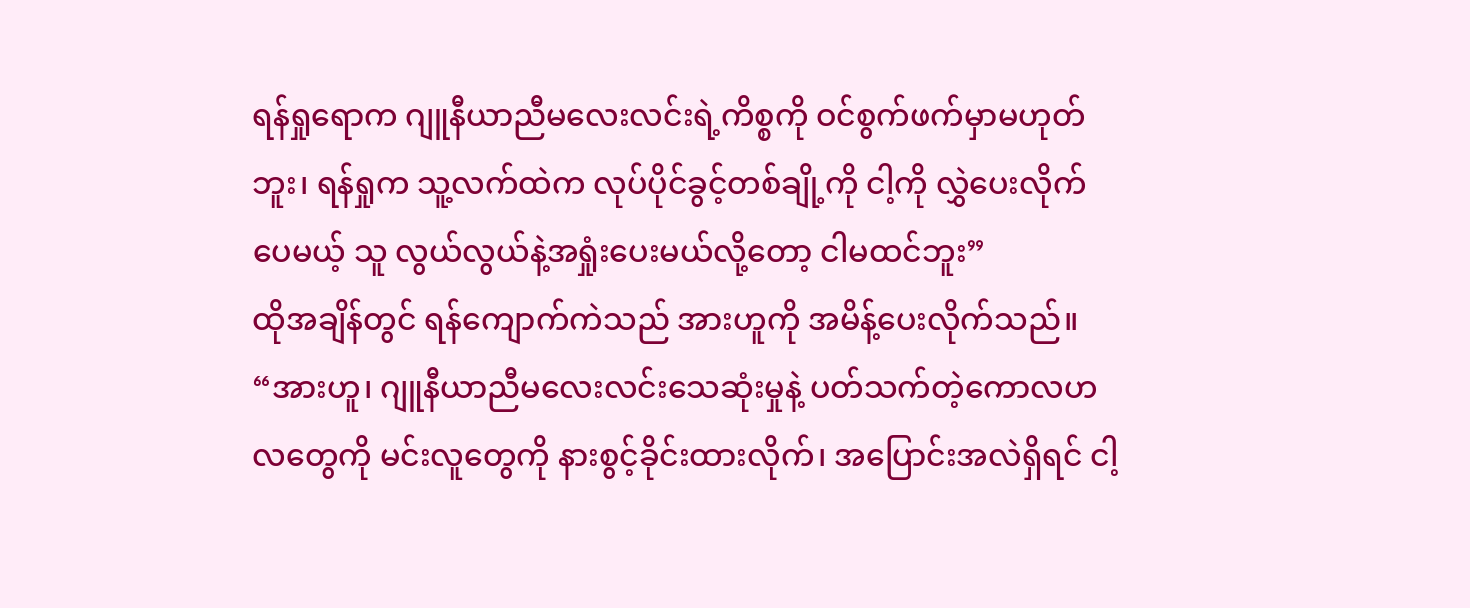ရန်ရှုရောက ဂျူနီယာညီမလေးလင်းရဲ့ကိစ္စကို ဝင်စွက်ဖက်မှာမဟုတ်ဘူး၊ ရန်ရှုက သူ့လက်ထဲက လုပ်ပိုင်ခွင့်တစ်ချို့ကို ငါ့ကို လွှဲပေးလိုက်ပေမယ့် သူ လွယ်လွယ်နဲ့အရှုံးပေးမယ်လို့တော့ ငါမထင်ဘူး”
ထိုအချိန်တွင် ရန်ကျောက်ကဲသည် အားဟူကို အမိန့်ပေးလိုက်သည်။
“အားဟူ၊ ဂျူနီယာညီမလေးလင်းသေဆုံးမှုနဲ့ ပတ်သက်တဲ့ကောလဟလတွေကို မင်းလူတွေကို နားစွင့်ခိုင်းထားလိုက်၊ အပြောင်းအလဲရှိရင် ငါ့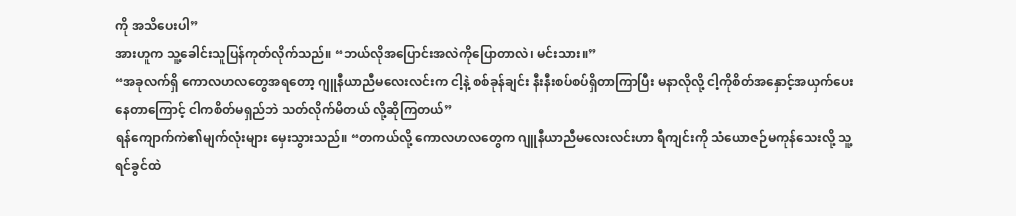ကို အသိပေးပါ”
အားဟူက သူ့ခေါင်းသူပြန်ကုတ်လိုက်သည်။ “ဘယ်လိုအပြောင်းအလဲကိုပြောတာလဲ၊ မင်းသား။”
“အခုလက်ရှိ ကောလဟလတွေအရတော့ ဂျူနီယာညီမလေးလင်းက ငါ့နဲ့ စစ်ခုန်ချင်း နီးနီးစပ်စပ်ရှိတာကြာပြီး မနာလိုလို့ ငါ့ကိုစိတ်အနှောင့်အယှက်ပေးနေတာကြောင့် ငါကစိတ်မရှည်ဘဲ သတ်လိုက်မိတယ် လို့ဆိုကြတယ်”
ရန်ကျောက်ကဲ၏မျက်လုံးများ မှေးသွားသည်။ “တကယ်လို့ ကောလဟလတွေက ဂျူနီယာညီမလေးလင်းဟာ ရီကျင်းကို သံယောဇဉ်မကုန်သေးလို့ သူ့ရင်ခွင်ထဲ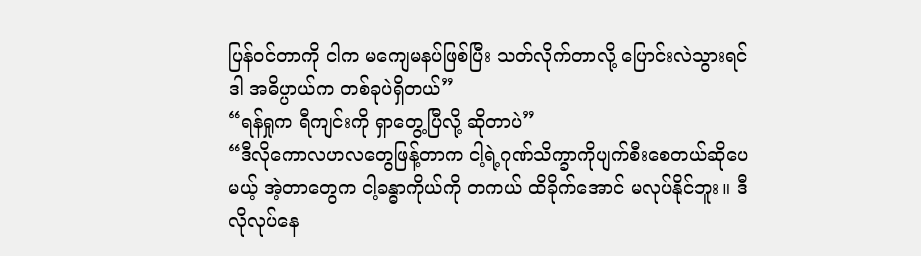ပြန်ဝင်တာကို ငါက မကျေမနပ်ဖြစ်ပြီး သတ်လိုက်တာလို့ ပြောင်းလဲသွားရင် ဒါ အဓိပ္ပာယ်က တစ်ခုပဲရှိတယ်”
“ရန်ရှုက ရီကျင်းကို ရှာတွေ့ပြီလို့ ဆိုတာပဲ”
“ဒီလိုကောလဟလတွေဖြန့်တာက ငါ့ရဲ့ဂုဏ်သိက္ခာကိုပျက်စီးစေတယ်ဆိုပေမယ့် အဲ့တာတွေက ငါ့ခန္ဓာကိုယ်ကို တကယ် ထိခိုက်အောင် မလုပ်နိုင်ဘူး။ ဒီလိုလုပ်နေ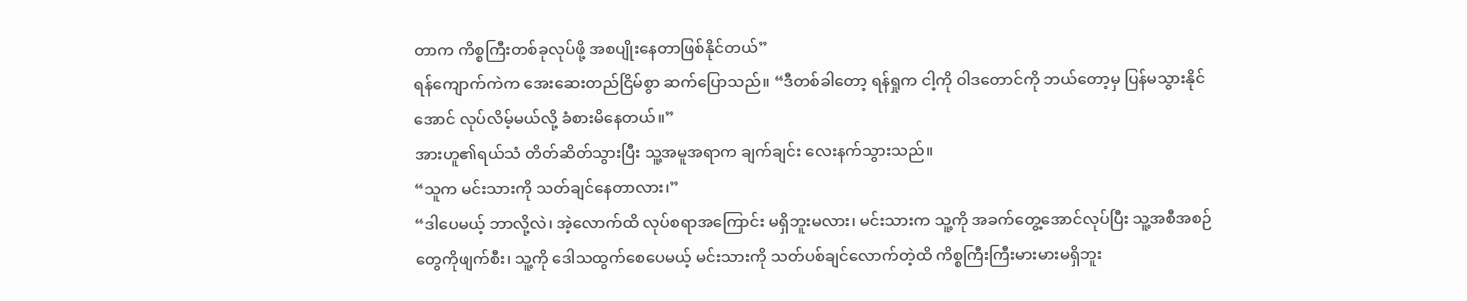တာက ကိစ္စကြီးတစ်ခုလုပ်ဖို့ အစပျိုးနေတာဖြစ်နိုင်တယ်”
ရန်ကျောက်ကဲက အေးဆေးတည်ငြိမ်စွာ ဆက်ပြောသည်။ “ဒီတစ်ခါတော့ ရန်ရှုက ငါ့ကို ဝါဒတောင်ကို ဘယ်တော့မှ ပြန်မသွားနိုင်အောင် လုပ်လိမ့်မယ်လို့ ခံစားမိနေတယ်။”
အားဟူ၏ရယ်သံ တိတ်ဆိတ်သွားပြီး သူ့အမူအရာက ချက်ချင်း လေးနက်သွားသည်။
“သူက မင်းသားကို သတ်ချင်နေတာလား၊”
“ဒါပေမယ့် ဘာလို့လဲ၊ အဲ့လောက်ထိ လုပ်စရာအကြောင်း မရှိဘူးမလား၊ မင်းသားက သူ့ကို အခက်တွေ့အောင်လုပ်ပြီး သူ့အစီအစဉ်တွေကိုဖျက်စီး၊ သူ့ကို ဒေါသထွက်စေပေမယ့် မင်းသားကို သတ်ပစ်ချင်လောက်တဲ့ထိ ကိစ္စကြီးကြီးမားမားမရှိဘူး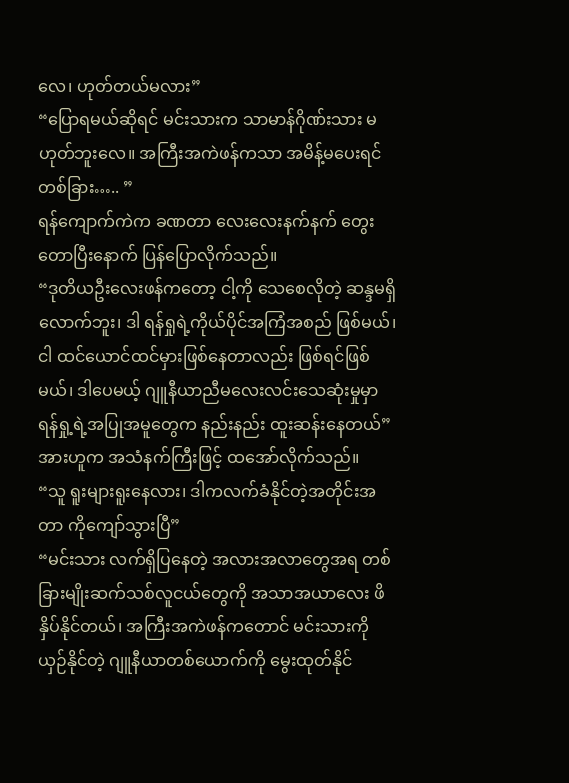လေ၊ ဟုတ်တယ်မလား”
“ပြောရမယ်ဆိုရင် မင်းသားက သာမာန်ဂိုဏ်းသား မဟုတ်ဘူးလေ။ အကြီးအကဲဖန်ကသာ အမိန့်မပေးရင် တစ်ခြား….. ”
ရန်ကျောက်ကဲက ခဏတာ လေးလေးနက်နက် တွေးတောပြီးနောက် ပြန်ပြောလိုက်သည်။
“ဒုတိယဦးလေးဖန်ကတော့ ငါ့ကို သေစေလိုတဲ့ ဆန္ဒမရှိလောက်ဘူး၊ ဒါ ရန်ရှုရဲ့ကိုယ်ပိုင်အကြံအစည် ဖြစ်မယ်၊ ငါ ထင်ယောင်ထင်မှားဖြစ်နေတာလည်း ဖြစ်ရင်ဖြစ်မယ်၊ ဒါပေမယ့် ဂျူနီယာညီမလေးလင်းသေဆုံးမှုမှာ ရန်ရှု့ရဲ့အပြုအမူတွေက နည်းနည်း ထူးဆန်းနေတယ်”
အားဟူက အသံနက်ကြီးဖြင့် ထအော်လိုက်သည်။
“သူ ရူးများရူးနေလား၊ ဒါကလက်ခံနိုင်တဲ့အတိုင်းအတာ ကိုကျော်သွားပြီ”
“မင်းသား လက်ရှိပြနေတဲ့ အလားအလာတွေအရ တစ်ခြားမျိုးဆက်သစ်လူငယ်တွေကို အသာအယာလေး ဖိနှိပ်နိုင်တယ်၊ အကြီးအကဲဖန်ကတောင် မင်းသားကိုယှဉ်နိုင်တဲ့ ဂျူနီယာတစ်ယောက်ကို မွေးထုတ်နိုင်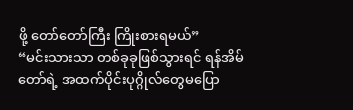ဖို့ တော်တော်ကြီး ကြိုးစားရမယ်”
“မင်းသားသာ တစ်ခုခုဖြစ်သွားရင် ရန်အိမ်တော်ရဲ့ အထက်ပိုင်းပုဂ္ဂိုလ်တွေမပြော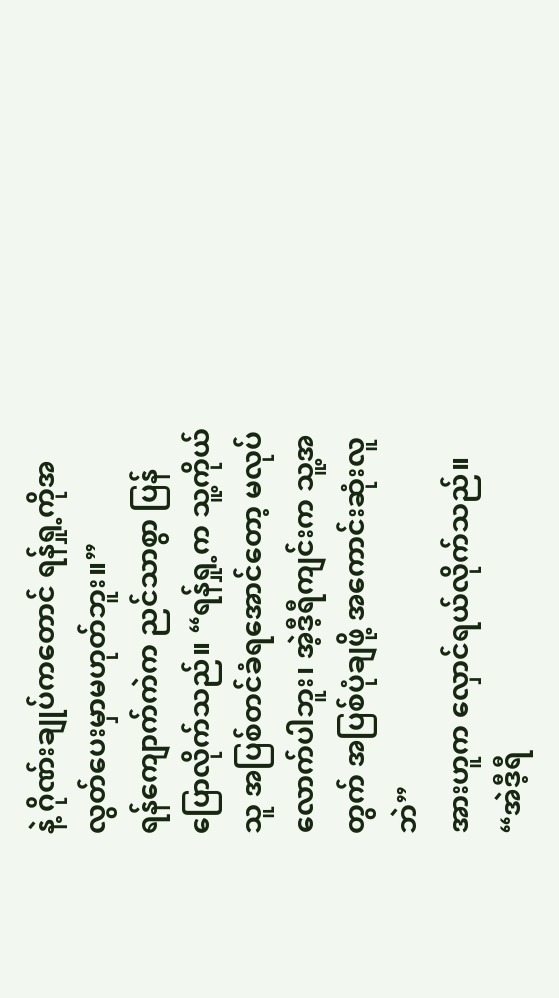နဲ့ ဂိုဏ်းချုပ်ကတောင် ရန်ရှု့ကိုအလွတ်ပေးမှာမဟုတ်ဘူး။”
ရန်ကျောက်ကဲက ညင်သာစွာ ပြန်ပြောလိုက်သည်။ “ရန်ရှု့က သူ့ကိုယ်သူ အပြစ်တင်ခံရအောင်တော့ မလုပ်လောက်ပါဘူး၊ အဲ့ဒီ့ရီကျင်းက သူ့အတွက် အပြစ်ပုံချဖို့ အကောင်းဆုံးလူဘဲ”
အားဟူက လှောင်ရယ်လိုက်သည်။
“အဲဒီ့ရီ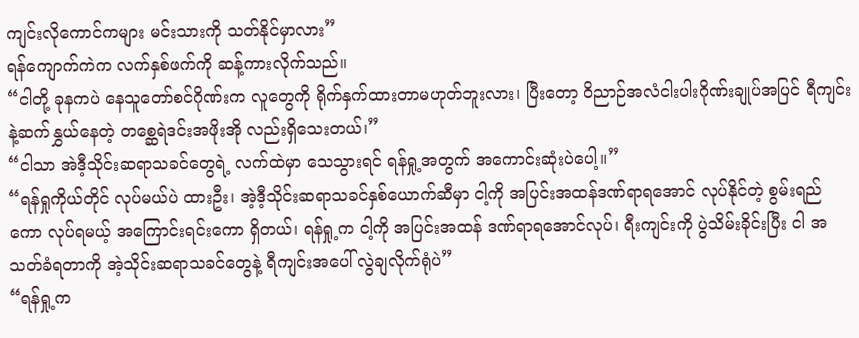ကျင်းလိုကောင်ကများ မင်းသားကို သတ်နိုင်မှာလား”
ရန်ကျောက်ကဲက လက်နှစ်ဖက်ကို ဆန့်ကားလိုက်သည်။
“ငါတို့ ခုနကပဲ နေသူတော်စင်ဂိုဏ်းက လူတွေကို ရိုက်နှက်ထားတာမဟုတ်ဘူးလား၊ ပြီးတော့ ဝိညာဉ်အလံငါးပါးဂိုဏ်းချုပ်အပြင် ရီကျင်းနဲ့ဆက်နွှယ်နေတဲ့ တစ္ဆေရဲဒင်းအဖိုးအို လည်းရှိသေးတယ်၊”
“ငါသာ အဲဒီ့သိုင်းဆရာသခင်တွေရဲ့ လက်ထဲမှာ သေသွားရင် ရန်ရှု့အတွက် အကောင်းဆုံးပဲပေါ့။”
“ရန်ရှုကိုယ်တိုင် လုပ်မယ်ပဲ ထားဦး၊ အဲ့ဒီ့သိုင်းဆရာသခင်နှစ်ယောက်ဆီမှာ ငါ့ကို အပြင်းအထန်ဒဏ်ရာရအောင် လုပ်နိုင်တဲ့ စွမ်းရည်ကော လုပ်ရမယ့် အကြောင်းရင်းကော ရှိတယ်၊ ရန်ရှု့က ငါ့ကို အပြင်းအထန် ဒဏ်ရာရအောင်လုပ်၊ ရီးကျင်းကို ပွဲသိမ်းခိုင်းပြီး ငါ အသတ်ခံရတာကို အဲ့သိုင်းဆရာသခင်တွေနဲ့ ရီကျင်းအပေါ် လွဲချလိုက်ရုံပဲ”
“ရန်ရှု့က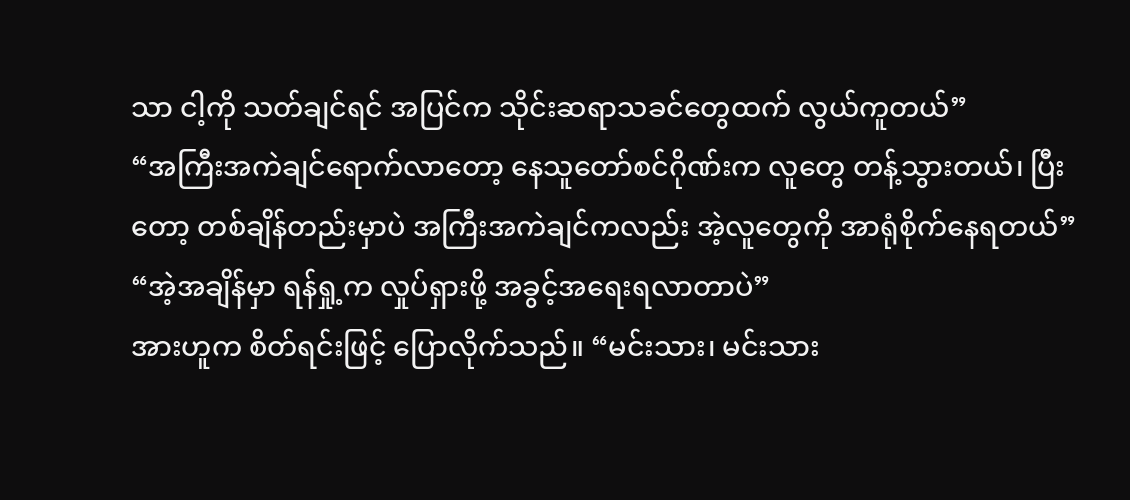သာ ငါ့ကို သတ်ချင်ရင် အပြင်က သိုင်းဆရာသခင်တွေထက် လွယ်ကူတယ်”
“အကြီးအကဲချင်ရောက်လာတော့ နေသူတော်စင်ဂိုဏ်းက လူတွေ တန့်သွားတယ်၊ ပြီးတော့ တစ်ချိန်တည်းမှာပဲ အကြီးအကဲချင်ကလည်း အဲ့လူတွေကို အာရုံစိုက်နေရတယ်”
“အဲ့အချိန်မှာ ရန်ရှု့က လှုပ်ရှားဖို့ အခွင့်အရေးရလာတာပဲ”
အားဟူက စိတ်ရင်းဖြင့် ပြောလိုက်သည်။ “မင်းသား၊ မင်းသား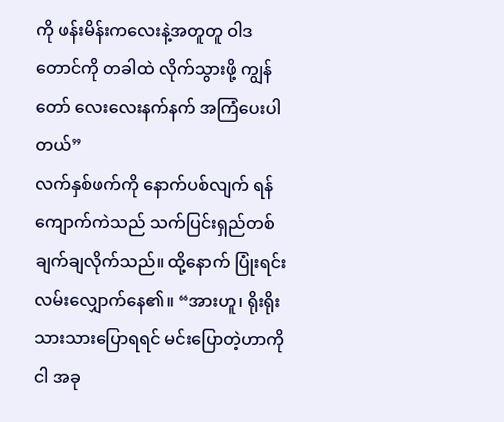ကို ဖန်းမိန်းကလေးနဲ့အတူတူ ဝါဒတောင်ကို တခါထဲ လိုက်သွားဖို့ ကျွန်တော် လေးလေးနက်နက် အကြံပေးပါတယ်”
လက်နှစ်ဖက်ကို နောက်ပစ်လျက် ရန်ကျောက်ကဲသည် သက်ပြင်းရှည်တစ်ချက်ချလိုက်သည်။ ထို့နောက် ပြုံးရင်း လမ်းလျှောက်နေ၏။ “အားဟူ၊ ရိုးရိုးသားသားပြောရရင် မင်းပြောတဲ့ဟာကို ငါ အခု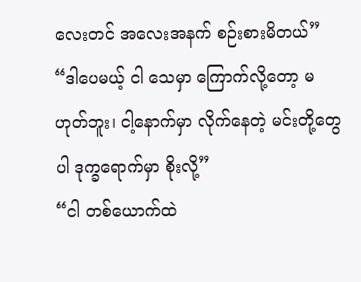လေးတင် အလေးအနက် စဉ်းစားမိတယ်”
“ဒါပေမယ့် ငါ သေမှာ ကြောက်လို့တော့ မဟုတ်ဘူး၊ ငါ့နောက်မှာ လိုက်နေတဲ့ မင်းတို့တွေပါ ဒုက္ခရောက်မှာ စိုးလို့”
“ငါ တစ်ယောက်ထဲ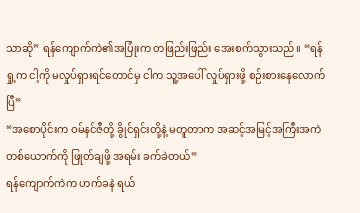သာဆို” ရန်ကျောက်ကဲ၏အပြုံးက တဖြည်းဖြည်း အေးစက်သွားသည်။ “ရန်ရှု့က ငါ့ကို မလှုပ်ရှားရင်တောင်မှ ငါက သူ့အပေါ် လှုပ်ရှားဖို့ စဉ်းစားနေလောက်ပြီ”
“အစောပိုင်းက ဝမ်နင်ဇီတို့ ခွိုင်ရှင်းတို့နဲ့ မတူတာက အဆင့်အမြင့်အကြီးအကဲတစ်ယောက်ကို ဖြုတ်ချဖို့ အရမ်း ခက်ခဲတယ်”
ရန်ကျောက်ကဲက ဟက်ခနဲ ရယ်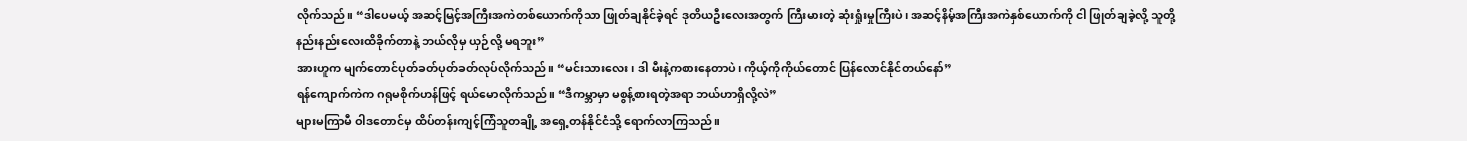လိုက်သည်။ “ဒါပေမယ့် အဆင့်မြင့်အကြီးအကဲတစ်ယောက်ကိုသာ ဖြုတ်ချနိုင်ခဲ့ရင် ဒုတိယဦးလေးအတွက် ကြီးမားတဲ့ ဆုံးရှုံးမှုကြီးပဲ၊ အဆင့်နိမ့်အကြီးအကဲနှစ်ယောက်ကို ငါ ဖြုတ်ချခဲ့လို့ သူတို့ နည်းနည်းလေးထိခိုက်တာနဲ့ ဘယ်လိုမှ ယှဉ်လို့ မရဘူး”
အားဟူက မျက်တောင်ပုတ်ခတ်ပုတ်ခတ်လုပ်လိုက်သည်။ “မင်းသားလေး၊ ဒါ မီးနဲ့ကစားနေတာပဲ၊ ကိုယ့်ကိုကိုယ်တောင် ပြန်လောင်နိုင်တယ်နော်”
ရန်ကျောက်ကဲက ဂရုမစိုက်ဟန်ဖြင့် ရယ်မောလိုက်သည်။ “ဒီကမ္ဘာမှာ မစွန့်စားရတဲ့အရာ ဘယ်ဟာရှိလို့လဲ”
များမကြာမီ ဝါဒတောင်မှ ထိပ်တန်းကျင့်ကြံသူတချို့ အရှေ့တန်နိုင်ငံသို့ ရောက်လာကြသည်။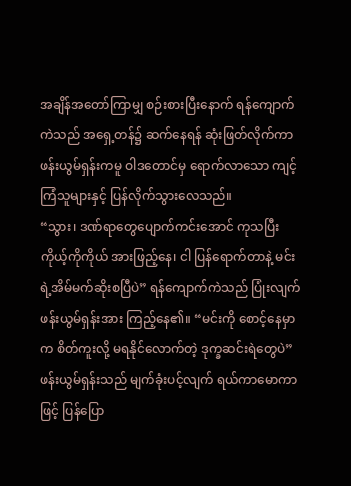အချိန်အတော်ကြာမျှ စဉ်းစားပြီးနောက် ရန်ကျောက်ကဲသည် အရှေ့တန်၌ ဆက်နေရန် ဆုံးဖြတ်လိုက်ကာ ဖန်းယွမ်ရှန်းကမူ ဝါဒတောင်မှ ရောက်လာသော ကျင့်ကြံသူများနှင့် ပြန်လိုက်သွားလေသည်။
“သွား၊ ဒဏ်ရာတွေပျောက်ကင်းအောင် ကုသပြီး ကိုယ့်ကိုကိုယ် အားဖြည့်နေ၊ ငါ ပြန်ရောက်တာနဲ့ မင်းရဲ့အိမ်မက်ဆိုးစပြီပဲ” ရန်ကျောက်ကဲသည် ပြုံးလျက် ဖန်းယွမ်ရှန်းအား ကြည့်နေ၏။ “မင်းကို စောင့်နေမှာက စိတ်ကူးလို့ မရနိုင်လောက်တဲ့ ဒုက္ခဆင်းရဲတွေပဲ”
ဖန်းယွမ်ရှန်းသည် မျက်ခုံးပင့်လျက် ရယ်ကာမောကာဖြင့် ပြန်ပြော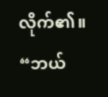လိုက်၏။ “ဘယ်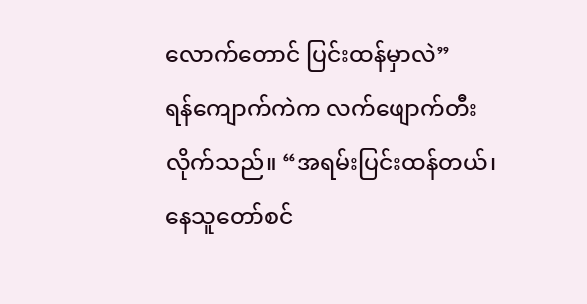လောက်တောင် ပြင်းထန်မှာလဲ”
ရန်ကျောက်ကဲက လက်ဖျောက်တီးလိုက်သည်။ “အရမ်းပြင်းထန်တယ်၊ နေသူတော်စင်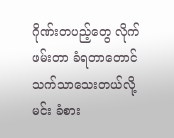ဂိုဏ်းတပည့်တွေ လိုက်ဖမ်းတာ ခံရတာတောင် သက်သာသေးတယ်လို့ မင်း ခံစား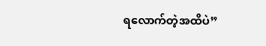ရလောက်တဲ့အထိပဲ”